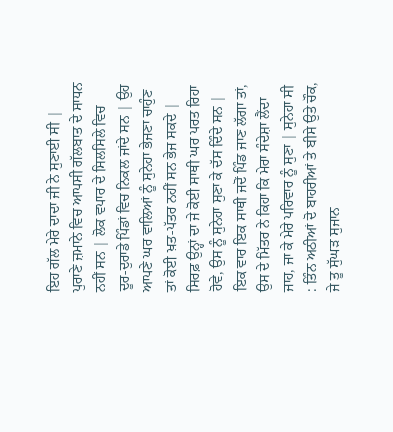ਇਹ ਗੱਲ ਮੇਰੇ ਦਾਦਾ ਜੀ ਨੇ ਸੁਣਾਈ ਸੀ | ਪੁਰਾਣੇ ਜ਼ਮਾਨੇ ਵਿਚ ਆਪਸੀ ਗੱਲਬਾਤ ਦੇ ਸਾਧਨ ਨਹੀਂ ਸਨ | ਲੋਕ ਵਪਾਰ ਦੇ ਸਿਲਸਿਲੇ ਵਿਚ ਦੂਰ-ਦੁਰਾਡੇ ਪਿੰਡਾਂ ਵਿਚ ਨਿਕਲ ਜਾਂਦੇ ਸਨ | ਉਹ ਆਪਣੇ ਘਰ ਵਾਲਿਆਂ ਨੂੰ ਸੁਨੇਹਾ ਭੇਜਣਾ ਚਾਹੁੰਣ ਤਾਂ ਕੋਈ ਖ਼ਤ-ਪੱਤਰ ਨਹੀਂ ਸਨ ਭੇਜ ਸਕਦੇ | ਸਿਰਫ਼ ਉਨ੍ਹਾਂ ਦਾ ਜੇ ਕੋਈ ਸਾਥੀ ਘਰ ਪਰਤ ਰਿਹਾ ਹੋਵੇ, ਉਸ ਨੂੰ ਸੁਨੇਹਾ ਸੁਣਾ ਕੇ ਦੱਸ ਦਿੰਦੇ ਸਨ |
ਇਕ ਵਾਰ ਇਕ ਸਾਥੀ ਜਦੋਂ ਪਿੰਡ ਜਾਣ ਲੱਗਾ ਤਾਂ, ਉਸ ਦੇ ਮਿੱਤਰ ਨੇ ਕਿਹਾ ਕਿ ਮੇਰਾ ਸੰਦੇਸ਼ਾ ਲੈਂਦਾ ਜਾਹ, ਜਾ ਕੇ ਮੇਰੇ ਪਰਿਵਾਰ ਨੂੰ ਸੁਣਾ | ਸੁਨੇਹਾ ਸੀ : ਤਿੰਨ ਅਠੀਆਂ ਦੋ ਬਾਹਰੀਆਂ ਤੇ ਬੀਸੇ ਉਤੇ ਚੌਕ, ਜੇ ਤੂ ਸੁੱਘੜ ਸੁਜਾਨ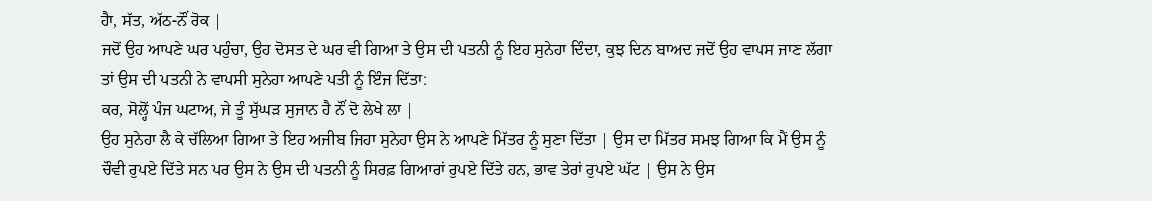ਹੈਾ, ਸੱਤ, ਅੱਠ-ਨੌਂ ਰੋਕ |
ਜਦੋਂ ਉਹ ਆਪਣੇ ਘਰ ਪਹੁੰਚਾ, ਉਹ ਦੋਸਤ ਦੇ ਘਰ ਵੀ ਗਿਆ ਤੇ ਉਸ ਦੀ ਪਤਨੀ ਨੂੰ ਇਹ ਸੁਨੇਹਾ ਦਿੰਦਾ, ਕੁਝ ਦਿਨ ਬਾਅਦ ਜਦੋਂ ਉਹ ਵਾਪਸ ਜਾਣ ਲੱਗਾ ਤਾਂ ਉਸ ਦੀ ਪਤਨੀ ਨੇ ਵਾਪਸੀ ਸੁਨੇਹਾ ਆਪਣੇ ਪਤੀ ਨੂੰ ਇੰਜ ਦਿੱਤਾ:
ਕਰ, ਸੋਲ੍ਹੋਂ ਪੰਜ ਘਟਾਅ, ਜੇ ਤੂੰ ਸੁੱਘੜ ਸੁਜਾਨ ਹੈ ਨੌਂ ਦੋ ਲੇਖੇ ਲਾ |
ਉਹ ਸੁਨੇਹਾ ਲੈ ਕੇ ਚੱਲਿਆ ਗਿਆ ਤੇ ਇਹ ਅਜੀਬ ਜਿਹਾ ਸੁਨੇਹਾ ਉਸ ਨੇ ਆਪਣੇ ਮਿੱਤਰ ਨੂੰ ਸੁਣਾ ਦਿੱਤਾ | ਉਸ ਦਾ ਮਿੱਤਰ ਸਮਝ ਗਿਆ ਕਿ ਮੈਂ ਉਸ ਨੂੰ ਚੌਵੀ ਰੁਪਏ ਦਿੱਤੇ ਸਨ ਪਰ ਉਸ ਨੇ ਉਸ ਦੀ ਪਤਨੀ ਨੂੰ ਸਿਰਫ਼ ਗਿਆਰਾਂ ਰੁਪਏ ਦਿੱਤੇ ਹਨ, ਭਾਵ ਤੇਰਾਂ ਰੁਪਏ ਘੱਟ | ਉਸ ਨੇ ਉਸ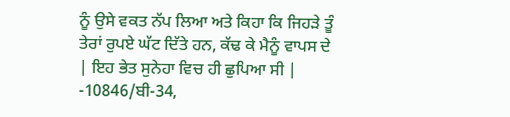ਨੂੰ ਉਸੇ ਵਕਤ ਨੱਪ ਲਿਆ ਅਤੇ ਕਿਹਾ ਕਿ ਜਿਹੜੇ ਤੂੰ ਤੇਰਾਂ ਰੁਪਏ ਘੱਟ ਦਿੱਤੇ ਹਨ, ਕੱਢ ਕੇ ਮੈਨੂੰ ਵਾਪਸ ਦੇ | ਇਹ ਭੇਤ ਸੁਨੇਹਾ ਵਿਚ ਹੀ ਛੁਪਿਆ ਸੀ |
-10846/ਬੀ-34,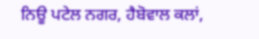ਨਿਊ ਪਟੇਲ ਨਗਰ, ਹੈਬੋਵਾਲ ਕਲਾਂ,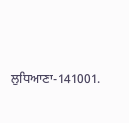ਲੁਧਿਆਣਾ-141001.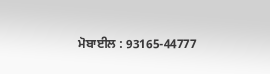ਮੋਬਾਈਲ : 93165-44777